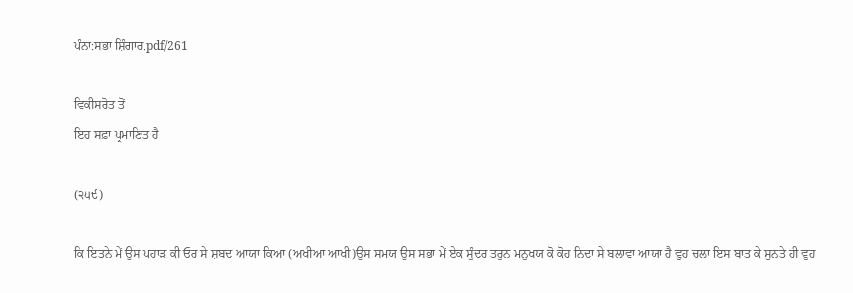ਪੰਨਾ:ਸਭਾ ਸ਼ਿੰਗਾਰ.pdf/261

ਵਿਕੀਸਰੋਤ ਤੋਂ
ਇਹ ਸਫ਼ਾ ਪ੍ਰਮਾਣਿਤ ਹੈ

(੨੫੯)

ਕਿ ਇਤਨੇ ਮੇਂ ਉਸ ਪਹਾੜ ਕੀ ਓਰ ਸੇ ਸ਼ਬਦ ਆਯਾ ਕਿਆ (ਅਖੀਆ ਆਖੀ)ਉਸ ਸਮਯ ਉਸ ਸਭਾ ਮੇਂ ਏਕ ਸੁੰਦਰ ਤਰੁਨ ਮਨੁਖਯ ਕੋ ਕੋਹ ਨਿਦਾ ਸੇ ਬਲਾਵਾ ਆਯਾ ਹੈ ਵੁਹ ਚਲਾ ਇਸ ਬਾਤ ਕੇ ਸੁਨਤੇ ਹੀ ਵੁਹ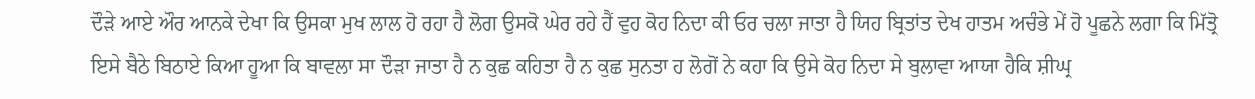ਦੌੜੇ ਆਏ ਔਰ ਆਨਕੇ ਦੇਖਾ ਕਿ ਉਸਕਾ ਮੁਖ ਲਾਲ ਹੋ ਰਹਾ ਹੈ ਲੋਗ ਉਸਕੋ ਘੇਰ ਰਹੇ ਹੈਂ ਵੁਹ ਕੋਹ ਨਿਦਾ ਕੀ ਓਰ ਚਲਾ ਜਾਤਾ ਹੈ ਯਿਹ ਬ੍ਰਿਤਾਂਤ ਦੇਖ ਹਾਤਮ ਅਚੰਭੇ ਮੇਂ ਹੋ ਪੂਛਨੇ ਲਗਾ ਕਿ ਮਿੱਤ੍ਰੋ ਇਸੇ ਬੈਠੇ ਬਿਠਾਏ ਕਿਆ ਹੂਆ ਕਿ ਬਾਵਲਾ ਸਾ ਦੌੜਾ ਜਾਤਾ ਹੈ ਨ ਕੁਛ ਕਹਿਤਾ ਹੈ ਨ ਕੁਛ ਸੁਨਤਾ ਹ ਲੋਗੋਂ ਨੇ ਕਹਾ ਕਿ ਉਸੇ ਕੋਹ ਨਿਦਾ ਸੇ ਬੁਲਾਵਾ ਆਯਾ ਹੈਕਿ ਸ਼ੀਘ੍ਰ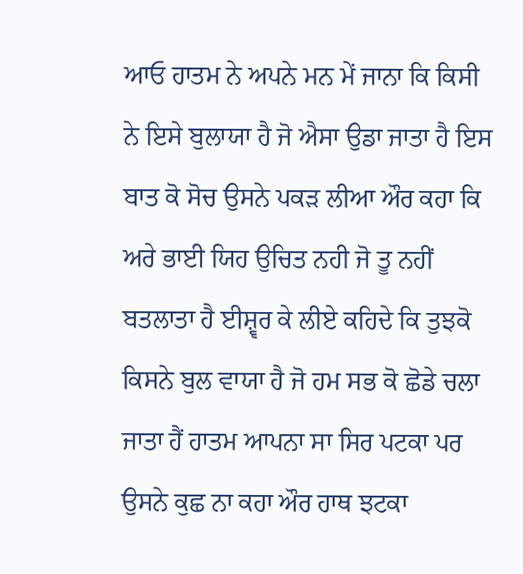ਆਓ ਹਾਤਮ ਨੇ ਅਪਨੇ ਮਨ ਮੇਂ ਜਾਨਾ ਕਿ ਕਿਸੀ ਨੇ ਇਸੇ ਬੁਲਾਯਾ ਹੈ ਜੋ ਐਸਾ ਉਡਾ ਜਾਤਾ ਹੈ ਇਸ ਬਾਤ ਕੋ ਸੋਚ ਉਸਨੇ ਪਕੜ ਲੀਆ ਔਰ ਕਹਾ ਕਿ ਅਰੇ ਭਾਈ ਯਿਹ ਉਚਿਤ ਨਹੀ ਜੋ ਤੂ ਨਹੀਂ ਬਤਲਾਤਾ ਹੈ ਈਸ਼੍ਵਰ ਕੇ ਲੀਏ ਕਹਿਦੇ ਕਿ ਤੁਝਕੋ ਕਿਸਨੇ ਬੁਲ ਵਾਯਾ ਹੈ ਜੋ ਹਮ ਸਭ ਕੋ ਛੋਡੇ ਚਲਾ ਜਾਤਾ ਹੈਂ ਹਾਤਮ ਆਪਨਾ ਸਾ ਸਿਰ ਪਟਕਾ ਪਰ ਉਸਨੇ ਕੁਛ ਨਾ ਕਹਾ ਔਰ ਹਾਥ ਝਟਕਾ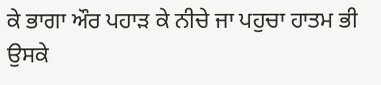ਕੇ ਭਾਗਾ ਔਰ ਪਹਾੜ ਕੇ ਨੀਚੇ ਜਾ ਪਹੁਚਾ ਹਾਤਮ ਭੀ ਉਸਕੇ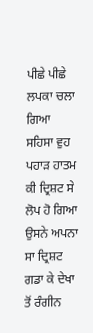ਪੀਛੇ ਪੀਛੇ ਲਪਕਾ ਚਲਾ ਗਿਆ ਸਹਿਸਾ ਵੁਹ ਪਹਾੜ ਹਾਤਮ ਕੀ ਦ੍ਰਿਸ਼ਟ ਸੇ ਲੋਪ ਹੋ ਗਿਆ ਉਸਨੇ ਅਪਨਾ ਸਾ ਦ੍ਰਿਸ਼ਟ ਗਡਾ ਕੇ ਦੇਖਾ ਤੋਂ ਰੰਗੀਨ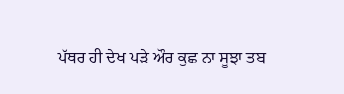ਪੱਥਰ ਹੀ ਦੇਖ ਪੜੇ ਔਰ ਕੁਛ ਨਾ ਸੂਝਾ ਤਬ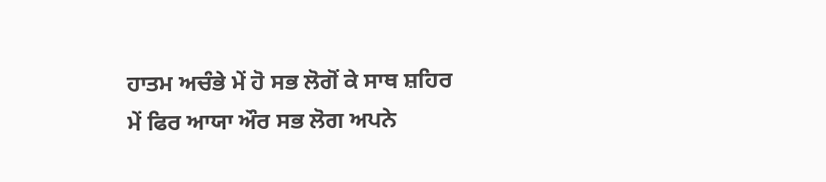ਹਾਤਮ ਅਚੰਭੇ ਮੇਂ ਹੋ ਸਭ ਲੋਗੋਂ ਕੇ ਸਾਥ ਸ਼ਹਿਰ ਮੇਂ ਫਿਰ ਆਯਾ ਔਰ ਸਭ ਲੋਗ ਅਪਨੇ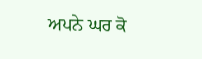ਅਪਨੇ ਘਰ ਕੋ